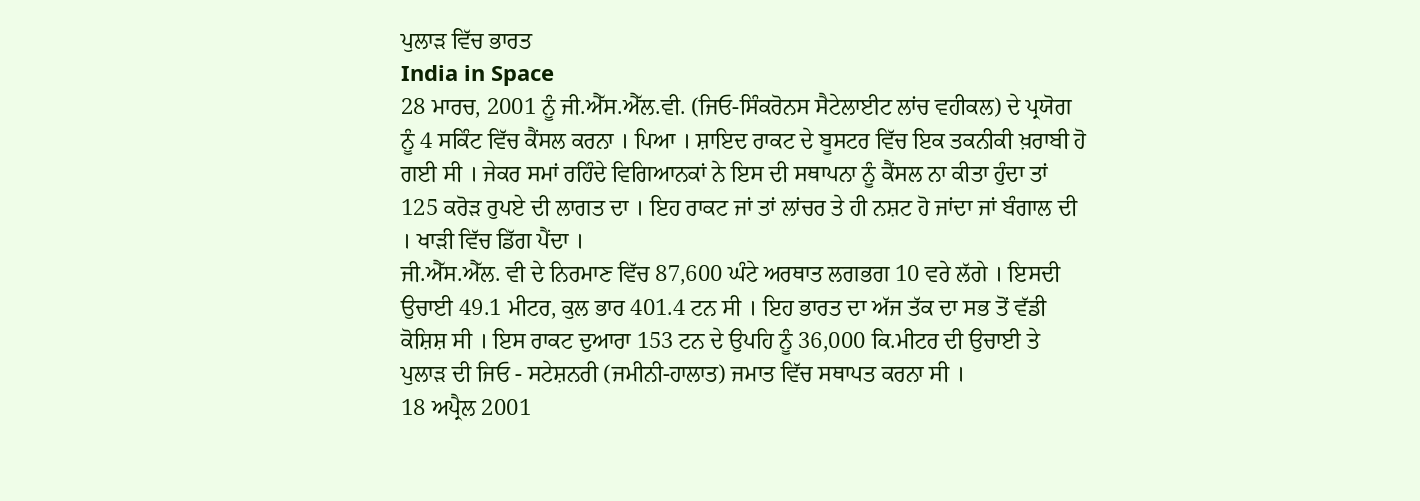ਪੁਲਾੜ ਵਿੱਚ ਭਾਰਤ
India in Space
28 ਮਾਰਚ, 2001 ਨੂੰ ਜੀ.ਐੱਸ.ਐੱਲ.ਵੀ. (ਜਿਓ-ਸਿੰਕਰੋਨਸ ਸੈਟੇਲਾਈਟ ਲਾਂਚ ਵਹੀਕਲ) ਦੇ ਪ੍ਰਯੋਗ ਨੂੰ 4 ਸਕਿੰਟ ਵਿੱਚ ਕੈਂਸਲ ਕਰਨਾ । ਪਿਆ । ਸ਼ਾਇਦ ਰਾਕਟ ਦੇ ਬੂਸਟਰ ਵਿੱਚ ਇਕ ਤਕਨੀਕੀ ਖ਼ਰਾਬੀ ਹੋ ਗਈ ਸੀ । ਜੇਕਰ ਸਮਾਂ ਰਹਿੰਦੇ ਵਿਗਿਆਨਕਾਂ ਨੇ ਇਸ ਦੀ ਸਥਾਪਨਾ ਨੂੰ ਕੈਂਸਲ ਨਾ ਕੀਤਾ ਹੁੰਦਾ ਤਾਂ 125 ਕਰੋੜ ਰੁਪਏ ਦੀ ਲਾਗਤ ਦਾ । ਇਹ ਰਾਕਟ ਜਾਂ ਤਾਂ ਲਾਂਚਰ ਤੇ ਹੀ ਨਸ਼ਟ ਹੋ ਜਾਂਦਾ ਜਾਂ ਬੰਗਾਲ ਦੀ । ਖਾੜੀ ਵਿੱਚ ਡਿੱਗ ਪੈਂਦਾ ।
ਜੀ.ਐੱਸ.ਐੱਲ. ਵੀ ਦੇ ਨਿਰਮਾਣ ਵਿੱਚ 87,600 ਘੰਟੇ ਅਰਥਾਤ ਲਗਭਗ 10 ਵਰੇ ਲੱਗੇ । ਇਸਦੀ ਉਚਾਈ 49.1 ਮੀਟਰ, ਕੁਲ ਭਾਰ 401.4 ਟਨ ਸੀ । ਇਹ ਭਾਰਤ ਦਾ ਅੱਜ ਤੱਕ ਦਾ ਸਭ ਤੋਂ ਵੱਡੀ ਕੋਸ਼ਿਸ਼ ਸੀ । ਇਸ ਰਾਕਟ ਦੁਆਰਾ 153 ਟਨ ਦੇ ਉਪਹਿ ਨੂੰ 36,000 ਕਿ.ਮੀਟਰ ਦੀ ਉਚਾਈ ਤੇ ਪੁਲਾੜ ਦੀ ਜਿਓ - ਸਟੇਸ਼ਨਰੀ (ਜਮੀਨੀ-ਹਾਲਾਤ) ਜਮਾਤ ਵਿੱਚ ਸਥਾਪਤ ਕਰਨਾ ਸੀ ।
18 ਅਪ੍ਰੈਲ 2001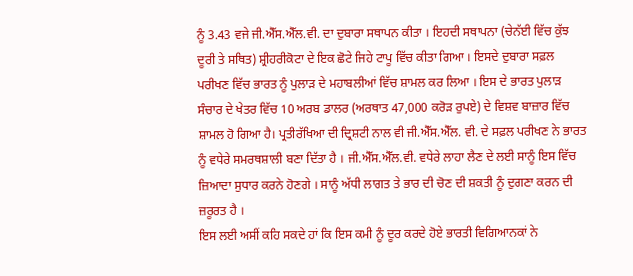ਨੂੰ 3.43 ਵਜੇ ਜੀ.ਐੱਸ.ਐੱਲ.ਵੀ. ਦਾ ਦੁਬਾਰਾ ਸਥਾਪਨ ਕੀਤਾ । ਇਹਦੀ ਸਥਾਪਨਾ (ਚੇਨੱਈ ਵਿੱਚ ਕੁੱਝ ਦੂਰੀ ਤੇ ਸਥਿਤ) ਸ਼੍ਰੀਹਰੀਕੋਟਾ ਦੇ ਇਕ ਛੋਟੇ ਜਿਹੇ ਟਾਪੂ ਵਿੱਚ ਕੀਤਾ ਗਿਆ । ਇਸਦੇ ਦੁਬਾਰਾ ਸਫ਼ਲ ਪਰੀਖਣ ਵਿੱਚ ਭਾਰਤ ਨੂੰ ਪੁਲਾੜ ਦੇ ਮਹਾਬਲੀਆਂ ਵਿੱਚ ਸ਼ਾਮਲ ਕਰ ਲਿਆ । ਇਸ ਦੇ ਭਾਰਤ ਪੁਲਾੜ ਸੰਚਾਰ ਦੇ ਖੇਤਰ ਵਿੱਚ 10 ਅਰਬ ਡਾਲਰ (ਅਰਥਾਤ 47,000 ਕਰੋੜ ਰੁਪਏ) ਦੇ ਵਿਸ਼ਵ ਬਾਜ਼ਾਰ ਵਿੱਚ ਸ਼ਾਮਲ ਹੋ ਗਿਆ ਹੈ। ਪ੍ਰਤੀਰੱਖਿਆ ਦੀ ਦ੍ਰਿਸ਼ਟੀ ਨਾਲ ਵੀ ਜੀ.ਐੱਸ.ਐੱਲ. ਵੀ. ਦੇ ਸਫ਼ਲ ਪਰੀਖਣ ਨੇ ਭਾਰਤ ਨੂੰ ਵਧੇਰੇ ਸਮਰਥਸ਼ਾਲੀ ਬਣਾ ਦਿੱਤਾ ਹੈ । ਜੀ.ਐੱਸ.ਐੱਲ.ਵੀ. ਵਧੇਰੇ ਲਾਹਾ ਲੈਣ ਦੇ ਲਈ ਸਾਨੂੰ ਇਸ ਵਿੱਚ ਜ਼ਿਆਦਾ ਸੁਧਾਰ ਕਰਨੇ ਹੋਣਗੇ । ਸਾਨੂੰ ਅੱਧੀ ਲਾਗਤ ਤੇ ਭਾਰ ਦੀ ਚੋਣ ਦੀ ਸ਼ਕਤੀ ਨੂੰ ਦੁਗਣਾ ਕਰਨ ਦੀ ਜ਼ਰੂਰਤ ਹੈ ।
ਇਸ ਲਈ ਅਸੀਂ ਕਹਿ ਸਕਦੇ ਹਾਂ ਕਿ ਇਸ ਕਮੀ ਨੂੰ ਦੂਰ ਕਰਦੇ ਹੋਏ ਭਾਰਤੀ ਵਿਗਿਆਨਕਾਂ ਨੇ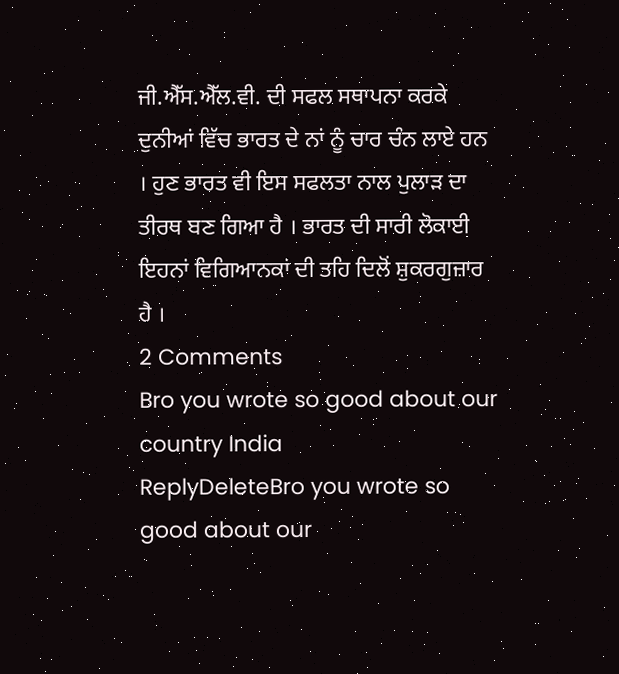ਜੀ.ਐੱਸ.ਐੱਲ.ਵੀ. ਦੀ ਸਫਲ ਸਥਾਪਨਾ ਕਰਕੇ ਦੁਨੀਆਂ ਵਿੱਚ ਭਾਰਤ ਦੇ ਨਾਂ ਨੂੰ ਚਾਰ ਚੰਨ ਲਾਏ ਹਨ । ਹੁਣ ਭਾਰਤ ਵੀ ਇਸ ਸਫਲਤਾ ਨਾਲ ਪੁਲਾੜ ਦਾ ਤੀਰਥ ਬਣ ਗਿਆ ਹੈ । ਭਾਰਤ ਦੀ ਸਾਰੀ ਲੋਕਾਈ ਇਹਨਾਂ ਵਿਗਿਆਨਕਾਂ ਦੀ ਤਹਿ ਦਿਲੋਂ ਸ਼ੁਕਰਗੁਜ਼ਾਰ ਹੈ ।
2 Comments
Bro you wrote so good about our country India
ReplyDeleteBro you wrote so good about our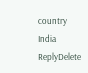country India
ReplyDelete